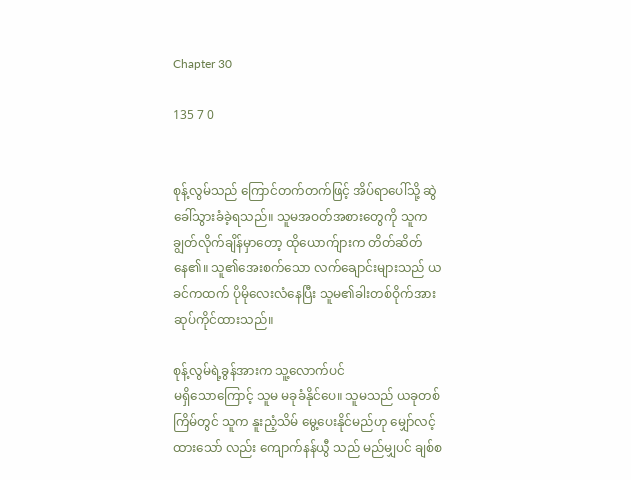Chapter 30

135 7 0


စုန့်လွမ်သည် ကြောင်တက်တက်ဖြင့် အိပ်ရာပေါ်သို့ ဆွဲခေါ်သွားခံခဲ့ရသည်။ သူမအဝတ်အစားတွေကို သူကချွတ်လိုက်ချိန်မှာတော့ ထိုယောက်ျားက တိတ်ဆိတ်နေ၏။ သူ၏အေးစက်သော လက်ချောင်းများသည် ယခင်ကထက် ပိုမိုလေးလံနေပြီး သူမ၏ခါးတစ်ဝိုက်အား ဆုပ်ကိုင်ထားသည်။

စုန့်လွမ်ရဲ့ခွန်အားက သူ့လောက်ပင်
မရှိသောကြောင့် သူမ မခုခံနိုင်ပေ။ သူမသည် ယခုတစ်ကြိမ်တွင် သူက နူးညံ့သိမ် မွေ့ပေးနိုင်မည်ဟု မျှော်လင့်ထားသော် လည်း ကျောက်နန်ယွီ သည် မည်မျှပင် ချစ်စ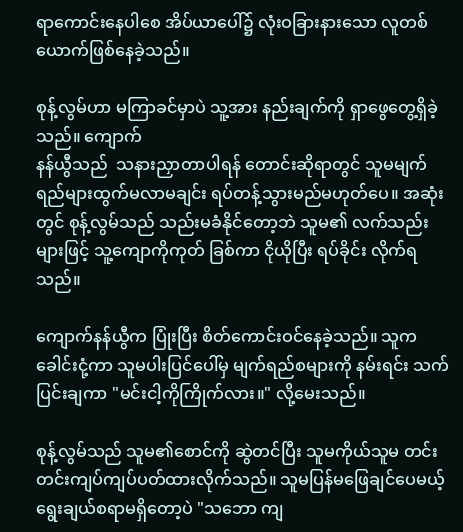ရာကောင်းနေပါစေ အိပ်ယာပေါ်၌ လုံးဝခြားနားသော လူတစ်ယောက်ဖြစ်နေခဲ့သည်။

စုန့်လွမ်ဟာ မကြာခင်မှာပဲ သူ့အား နည်းချက်ကို ရှာဖွေတွေ့ရှိခဲ့သည်။ ကျောက်
နန်ယွီသည်  သနားညှာတာပါရန် တောင်းဆိုရာတွင် သူမမျက်ရည်များထွက်မလာမချင်း ရပ်တန့်သွားမည်မဟုတ်ပေ။ အဆုံးတွင် စုန့်လွမ်သည် သည်းမခံနိုင်တော့ဘဲ သူမ၏ လက်သည်းများဖြင့် သူ့ကျောကိုကုတ် ခြစ်ကာ ငိုယိုပြီး ရပ်ခိုင်း လိုက်ရသည်။

ကျောက်နန်ယွီက ပြုံးပြီး စိတ်ကောင်းဝင်နေခဲ့သည်။ သူကခေါင်းငုံ့ကာ သူမပါးပြင်ပေါ်မှ မျက်ရည်စများကို နမ်းရင်း သက်ပြင်းချကာ "မင်းငါ့ကိုကြိုက်လား။" လို့မေးသည်။

စုန့်လွမ်သည် သူမ၏စောင်ကို ဆွဲတင်ပြီး သူမကိုယ်သူမ တင်းတင်းကျပ်ကျပ်ပတ်ထားလိုက်သည်။ သူမပြန်မဖြေချင်ပေမယ့် ရွေးချယ်စရာမရှိတော့ပဲ "သဘော ကျ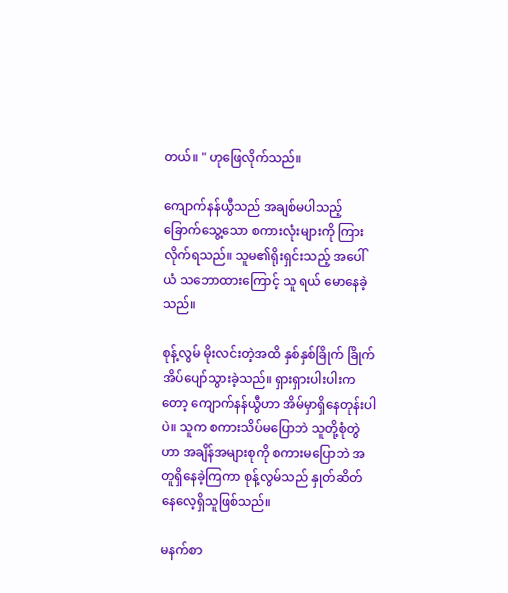တယ်။ " ဟုဖြေလိုက်သည်။

ကျောက်နန်ယွီသည် အချစ်မပါသည့် ခြောက်သွေ့သော စကားလုံးများကို ကြားလိုက်ရသည်။ သူမ၏ရိုးရှင်းသည့် အပေါ်ယံ သဘောထားကြောင့် သူ ရယ် မောနေခဲ့သည်။

စုန့်လွမ် မိုးလင်းတဲ့အထိ နှစ်နှစ်ခြိုက် ခြိုက် အိပ်ပျော်သွားခဲ့သည်။ ရှားရှားပါးပါးကတော့ ကျောက်နန်ယွီဟာ အိမ်မှာရှိနေတုန်းပါပဲ။ သူက စကားသိပ်မပြောဘဲ သူတို့စုံတွဲဟာ အချိန်အများစုကို စကားမပြောဘဲ အတူရှိနေခဲ့ကြကာ စုန့်လွမ်သည် နှုတ်ဆိတ်နေလေ့ရှိသူဖြစ်သည်။

မနက်စာ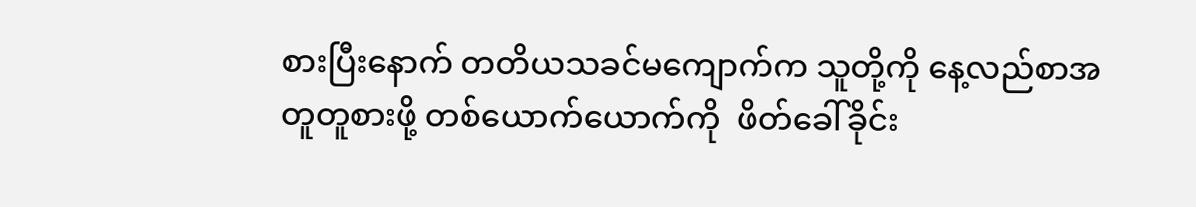စားပြီးနောက် တတိယသခင်မကျောက်က သူတို့ကို နေ့လည်စာအတူတူစားဖို့ တစ်ယောက်ယောက်ကို  ဖိတ်ခေါ်ခိုင်း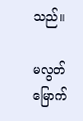သည်။

မလွတ်မြောက်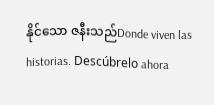နိုင်သော ဇနီးသည်Donde viven las historias. Descúbrelo ahora